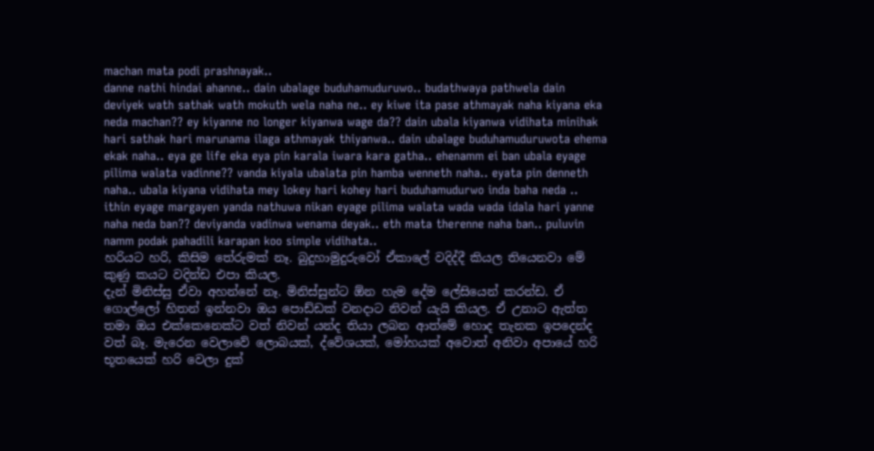machan mata podi prashnayak..
danne nathi hindai ahanne.. dain ubalage buduhamuduruwo.. budathwaya pathwela dain deviyek wath sathak wath mokuth wela naha ne.. ey kiwe ita pase athmayak naha kiyana eka neda machan?? ey kiyanne no longer kiyanwa wage da?? dain ubala kiyanwa vidihata minihak hari sathak hari marunama ilaga athmayak thiyanwa.. dain ubalage buduhamuduruwota ehema ekak naha.. eya ge life eka eya pin karala iwara kara gatha.. ehenamm ei ban ubala eyage pilima walata vadinne?? vanda kiyala ubalata pin hamba wenneth naha.. eyata pin denneth naha.. ubala kiyana vidihata mey lokey hari kohey hari buduhamudurwo inda baha neda .. ithin eyage margayen yanda nathuwa nikan eyage pilima walata wada wada idala hari yanne naha neda ban?? deviyanda vadinwa wenama deyak.. eth mata therenne naha ban.. puluvin namm podak pahadili karapan koo simple vidihata..
හරියට හරි, කිසිම තේරුමක් නෑ. බුදුහාමුදුරුවෝ ඒකාලේ වදිද්දී කියල තියෙනවා මේ කුණු කයට වදින්ඩ එපා කියල.
දැන් මිනිස්සු ඒවා අහන්නේ නෑ. මිනිස්සුන්ට ඕන හැම දේම ලේසියෙන් කරන්ඩ. ඒ ගොල්ලෝ හිතන් ඉන්නවා ඔය පොඩ්ඩක් වනදාට නිවන් යැයි කියල. ඒ උනාට ඇත්ත තමා ඔය එක්කෙනෙක්ට වත් නිවන් යන්ද තියා ලබන ආත්මේ හොද තැනක ඉපදෙන්ද වත් බෑ. මැරෙන වෙලාවේ ලොබයක්, ද්වේශයක්, මෝහයක් අවොත් අනිවා අපායේ හරි භූතයෙක් හරි වෙලා දුක්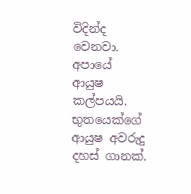විදින්ද වෙනවා. අපායේ ආයුෂ කල්පයයි. භුතයෙක්ගේ ආයුෂ අවරුදු දහස් ගානක්.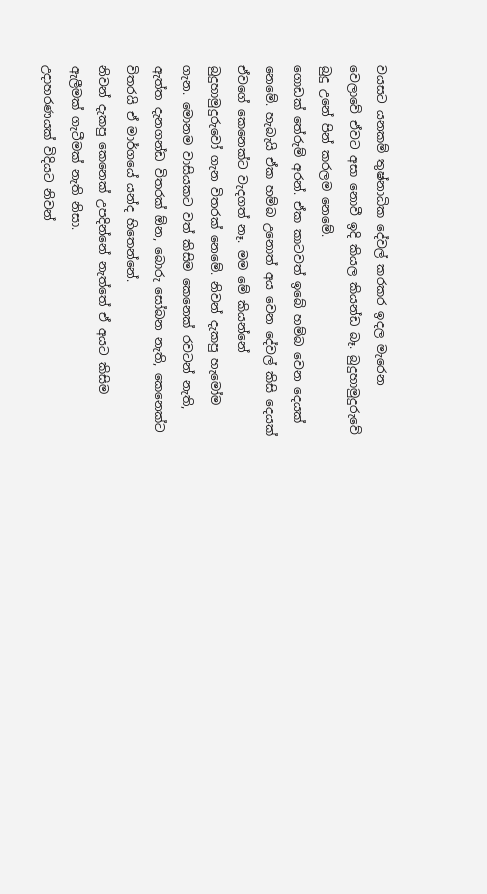වයසට යනකම් තුෂ්නාධික දේවල් කරකර ඉදල මැරෙන වෙලාවේ ඒවට අසා නොවී ඉදි කියල කියන්ඩ බෑ. බුදුහාමුදුරුවේ බුදු උනේ පින් කරලම නෙමේ.
ගොඩක් තේරුම් අරන්. ඒක කාටවත් ඉබේ හම්බ වෙන දෙයක් නෙමේ. හැබැයි ඒක හම්බ උනොත් අය වෙන දේවල් කිසි දෙයක් ඒවගේ කෙනෙක්ට වැදගත් නෑ. මම මේ කියන්නේ බුදුහාමුදුරුවෝ ගැන විතරක් නෙමේ. නිවන් දැකපු හැමෝම ගැන. මොනම වාසියකට වත් කිසිම කෙනෙක් රවටන් නැති, ඇත්ත දැනගන්ඩ විතරක් ඕන, බොරු සෝබන නැති, කෙනෙක්ට විතරයි ඒ මාර්ගයේ යන්ද හිතෙන්නේ.
නිවන් දැකපු කෙනෙක් උපදින්නේ නැත්තේ ඒ අයට කිසිම ඇලීමක් ගැටීමක් නැති නිසා.
උදාහරණයක් විදියට නිවන්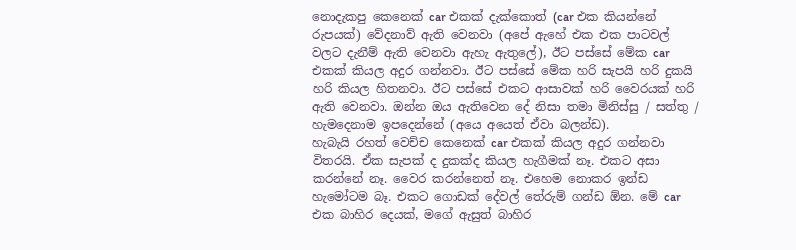නොදැකපු කෙනෙක් car එකක් දැක්කොත් (car එක කියන්නේ රුපයක්) වේදනාව් ඇති වෙනවා (අපේ ඇහේ එක එක පාටවල් වලට දැනීම් ඇති වෙනවා ඇහැ ඇතුලේ), ඊට පස්සේ මේක car එකක් කියල අදුර ගන්නවා. ඊට පස්සේ මේක හරි සැපයි හරි දුකයි හරි කියල හිතනවා. ඊට පස්සේ එකට ආසාවක් හරි වෛරයක් හරි ඇති වෙනවා. ඔන්න ඔය ඇතිවෙන දේ නිසා තමා මිනිස්සු / සත්තු / හැමදෙනාම ඉපදෙන්නේ (අයෙ අයෙත් ඒවා බලන්ඩ).
හැබැයි රහත් වෙච්ච කෙනෙක් car එකක් කියල අදුර ගන්නවා විතරයි. ඒක සැපක් ද දුකක්ද කියල හැගීමක් නෑ. එකට අසා කරන්නේ නෑ. වෛර කරන්නෙත් නෑ. එහෙම නොකර ඉන්ඩ හැමෝටම බෑ. එකට ගොඩක් දේවල් තේරුම් ගන්ඩ ඕන. මේ car එක බාහිර දෙයක්, මගේ ඇසුත් බාහිර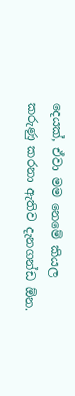දෙයක්, ඒවා මම නෙමේ කියල කරුණු කරනා ඇතිව දැනගන්ඩ ඕන.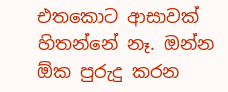එතකොට ආසාවක් හිතන්නේ නෑ. ඔන්න ඕක පුරුදු කරන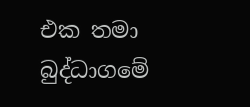එක තමා බුද්ධාගමේ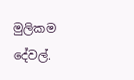මුලිකම දේවල්.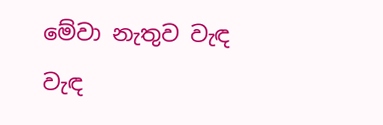මේවා නැතුව වැඳ වැඳ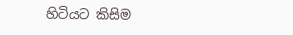හිටියට කිසිම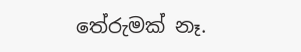තේරුමක් නෑ.